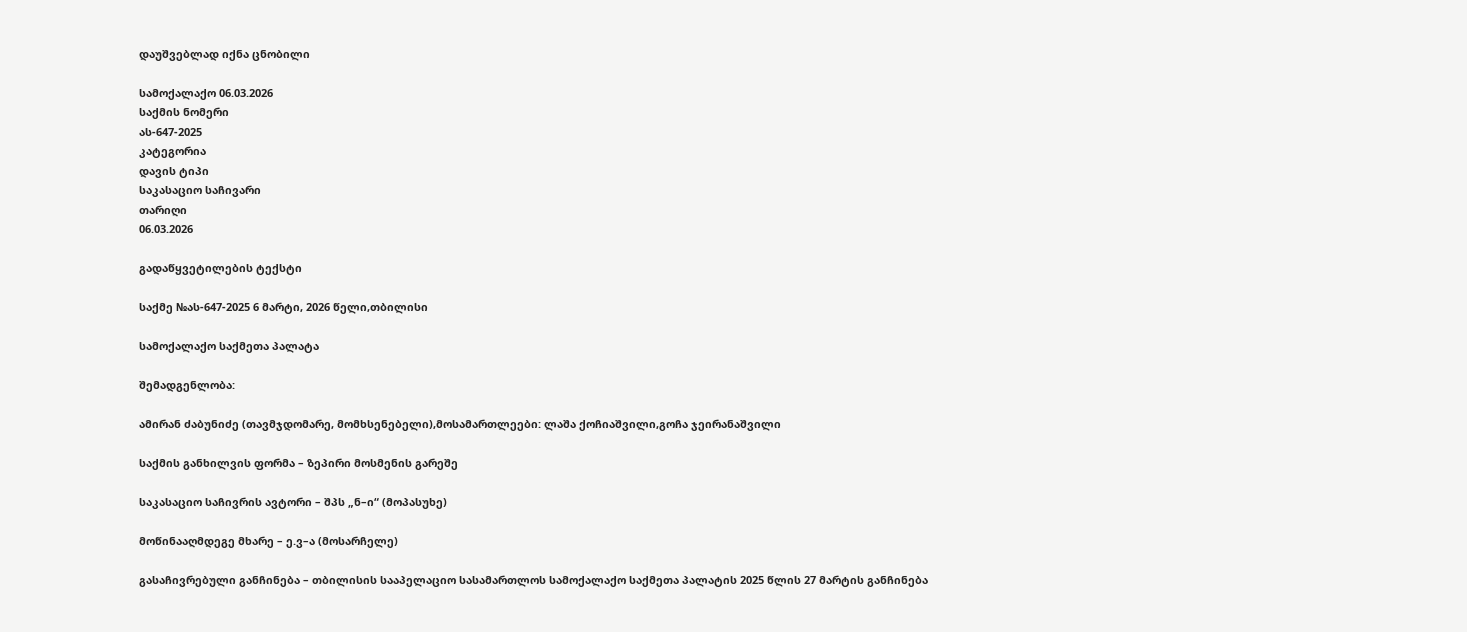დაუშვებლად იქნა ცნობილი

სამოქალაქო 06.03.2026
საქმის ნომერი
ას-647-2025
კატეგორია
დავის ტიპი
საკასაციო საჩივარი
თარიღი
06.03.2026

გადაწყვეტილების ტექსტი

საქმე №ას-647-2025 6 მარტი, 2026 წელი,თბილისი

სამოქალაქო საქმეთა პალატა

შემადგენლობა:

ამირან ძაბუნიძე (თავმჯდომარე, მომხსენებელი),მოსამართლეები: ლაშა ქოჩიაშვილი,გოჩა ჯეირანაშვილი

საქმის განხილვის ფორმა – ზეპირი მოსმენის გარეშე

საკასაციო საჩივრის ავტორი – შპს „ნ–ი“ (მოპასუხე)

მოწინააღმდეგე მხარე – ე.ვ–ა (მოსარჩელე)

გასაჩივრებული განჩინება – თბილისის სააპელაციო სასამართლოს სამოქალაქო საქმეთა პალატის 2025 წლის 27 მარტის განჩინება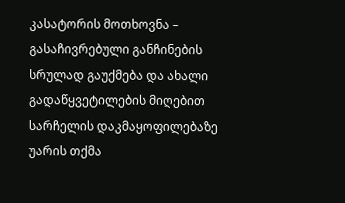კასატორის მოთხოვნა – გასაჩივრებული განჩინების სრულად გაუქმება და ახალი გადაწყვეტილების მიღებით სარჩელის დაკმაყოფილებაზე უარის თქმა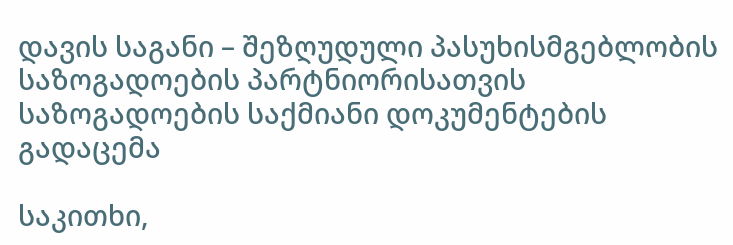დავის საგანი – შეზღუდული პასუხისმგებლობის საზოგადოების პარტნიორისათვის საზოგადოების საქმიანი დოკუმენტების გადაცემა

საკითხი,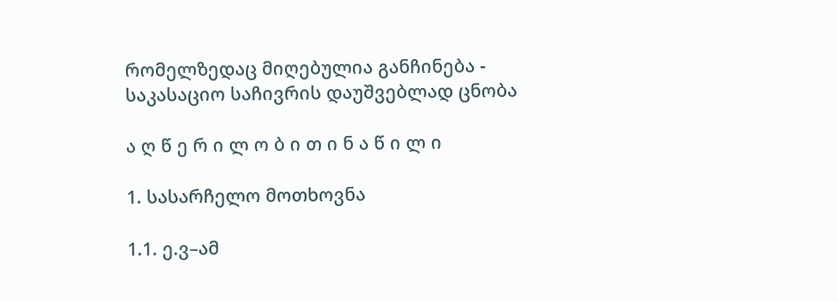რომელზედაც მიღებულია განჩინება - საკასაციო საჩივრის დაუშვებლად ცნობა

ა ღ წ ე რ ი ლ ო ბ ი თ ი ნ ა წ ი ლ ი

1. სასარჩელო მოთხოვნა

1.1. ე.ვ–ამ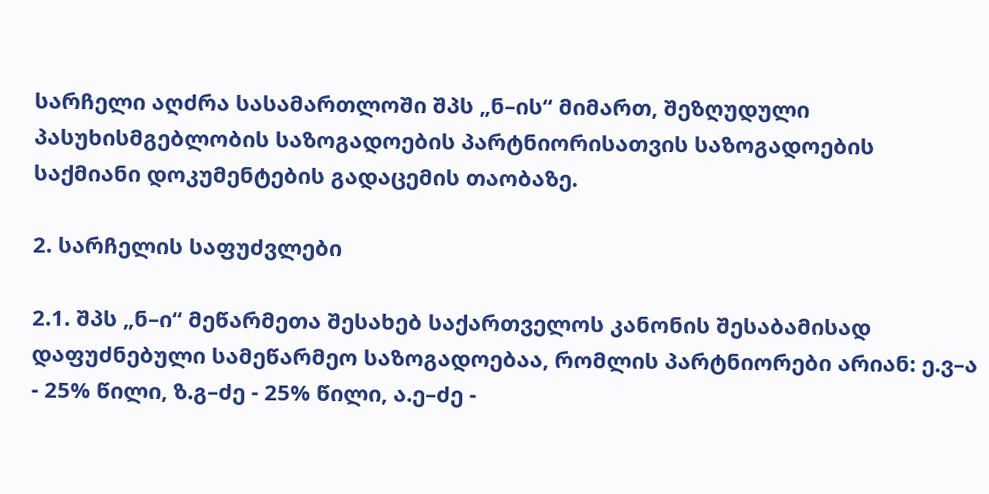სარჩელი აღძრა სასამართლოში შპს „ნ–ის“ მიმართ, შეზღუდული პასუხისმგებლობის საზოგადოების პარტნიორისათვის საზოგადოების საქმიანი დოკუმენტების გადაცემის თაობაზე.

2. სარჩელის საფუძვლები

2.1. შპს „ნ–ი“ მეწარმეთა შესახებ საქართველოს კანონის შესაბამისად დაფუძნებული სამეწარმეო საზოგადოებაა, რომლის პარტნიორები არიან: ე.ვ–ა - 25% წილი, ზ.გ–ძე - 25% წილი, ა.ე–ძე -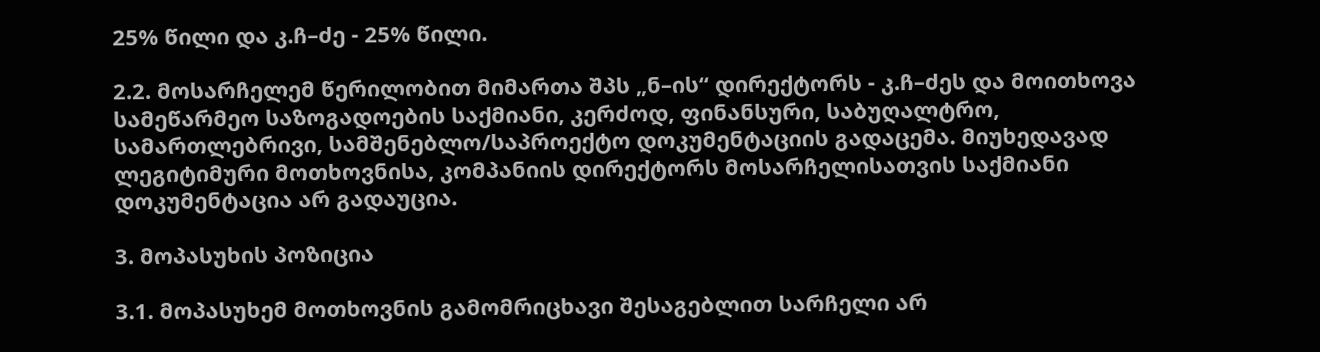25% წილი და კ.ჩ–ძე - 25% წილი.

2.2. მოსარჩელემ წერილობით მიმართა შპს „ნ–ის“ დირექტორს - კ.ჩ–ძეს და მოითხოვა სამეწარმეო საზოგადოების საქმიანი, კერძოდ, ფინანსური, საბუღალტრო, სამართლებრივი, სამშენებლო/საპროექტო დოკუმენტაციის გადაცემა. მიუხედავად ლეგიტიმური მოთხოვნისა, კომპანიის დირექტორს მოსარჩელისათვის საქმიანი დოკუმენტაცია არ გადაუცია.

3. მოპასუხის პოზიცია

3.1. მოპასუხემ მოთხოვნის გამომრიცხავი შესაგებლით სარჩელი არ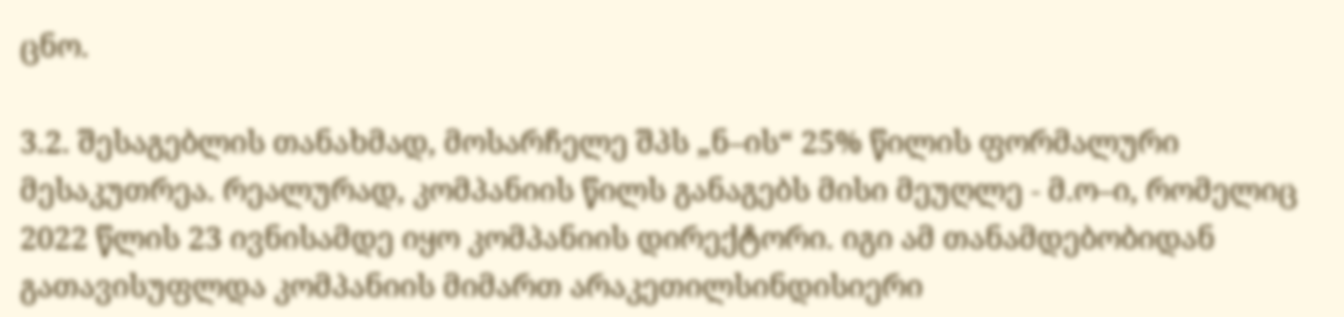ცნო.

3.2. შესაგებლის თანახმად, მოსარჩელე შპს „ნ–ის“ 25% წილის ფორმალური მესაკუთრეა. რეალურად, კომპანიის წილს განაგებს მისი მეუღლე - მ.ო–ი, რომელიც 2022 წლის 23 ივნისამდე იყო კომპანიის დირექტორი. იგი ამ თანამდებობიდან გათავისუფლდა კომპანიის მიმართ არაკეთილსინდისიერი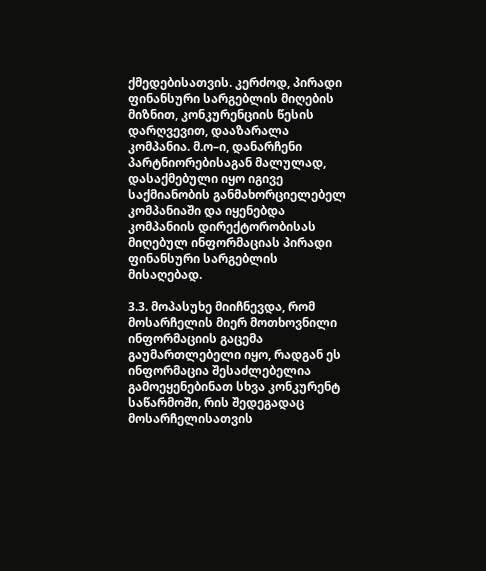ქმედებისათვის. კერძოდ, პირადი ფინანსური სარგებლის მიღების მიზნით, კონკურენციის წესის დარღვევით, დააზარალა კომპანია. მ.ო–ი, დანარჩენი პარტნიორებისაგან მალულად, დასაქმებული იყო იგივე საქმიანობის განმახორციელებელ კომპანიაში და იყენებდა კომპანიის დირექტორობისას მიღებულ ინფორმაციას პირადი ფინანსური სარგებლის მისაღებად.

3.3. მოპასუხე მიიჩნევდა, რომ მოსარჩელის მიერ მოთხოვნილი ინფორმაციის გაცემა გაუმართლებელი იყო, რადგან ეს ინფორმაცია შესაძლებელია გამოეყენებინათ სხვა კონკურენტ საწარმოში, რის შედეგადაც მოსარჩელისათვის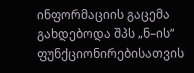ინფორმაციის გაცემა გახდებოდა შპს „ნ–ის“ ფუნქციონირებისათვის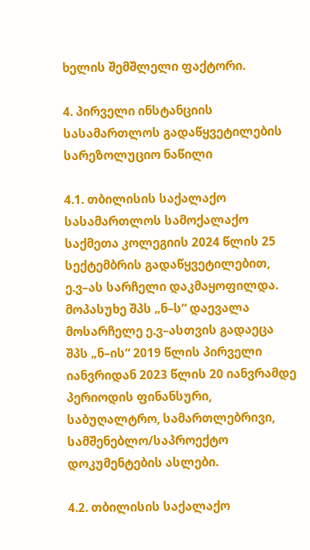ხელის შემშლელი ფაქტორი.

4. პირველი ინსტანციის სასამართლოს გადაწყვეტილების სარეზოლუციო ნაწილი

4.1. თბილისის საქალაქო სასამართლოს სამოქალაქო საქმეთა კოლეგიის 2024 წლის 25 სექტემბრის გადაწყვეტილებით, ე.ვ–ას სარჩელი დაკმაყოფილდა. მოპასუხე შპს „ნ–ს“ დაევალა მოსარჩელე ე.ვ–ასთვის გადაეცა შპს „ნ–ის“ 2019 წლის პირველი იანვრიდან 2023 წლის 20 იანვრამდე პერიოდის ფინანსური, საბუღალტრო, სამართლებრივი, სამშენებლო/საპროექტო დოკუმენტების ასლები.

4.2. თბილისის საქალაქო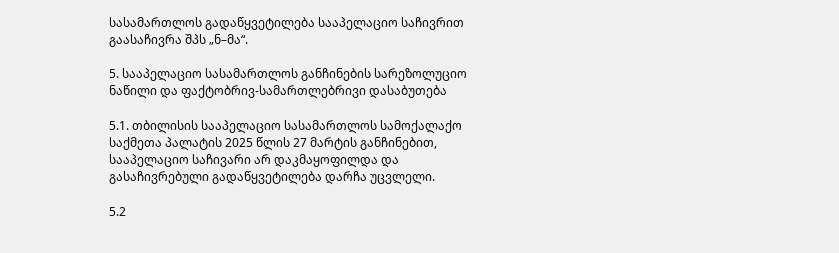სასამართლოს გადაწყვეტილება სააპელაციო საჩივრით გაასაჩივრა შპს „ნ–მა“.

5. სააპელაციო სასამართლოს განჩინების სარეზოლუციო ნაწილი და ფაქტობრივ-სამართლებრივი დასაბუთება

5.1. თბილისის სააპელაციო სასამართლოს სამოქალაქო საქმეთა პალატის 2025 წლის 27 მარტის განჩინებით, სააპელაციო საჩივარი არ დაკმაყოფილდა და გასაჩივრებული გადაწყვეტილება დარჩა უცვლელი.

5.2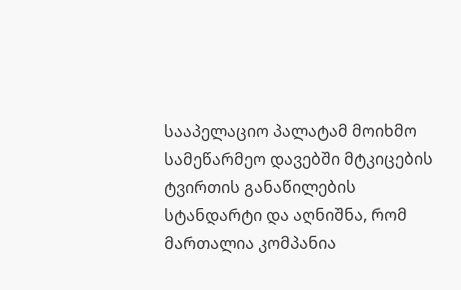სააპელაციო პალატამ მოიხმო სამეწარმეო დავებში მტკიცების ტვირთის განაწილების სტანდარტი და აღნიშნა, რომ მართალია კომპანია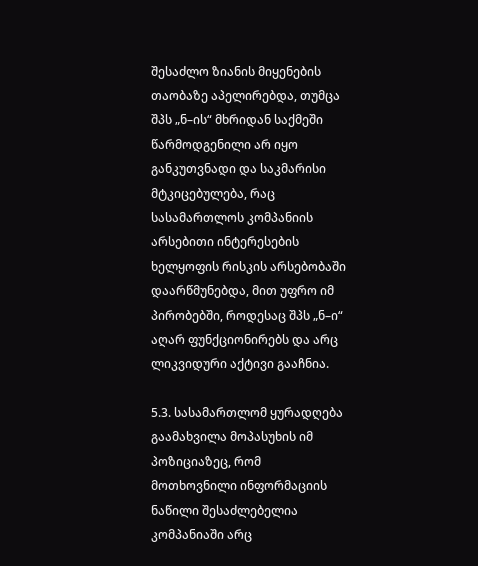შესაძლო ზიანის მიყენების თაობაზე აპელირებდა, თუმცა შპს „ნ–ის“ მხრიდან საქმეში წარმოდგენილი არ იყო განკუთვნადი და საკმარისი მტკიცებულება, რაც სასამართლოს კომპანიის არსებითი ინტერესების ხელყოფის რისკის არსებობაში დაარწმუნებდა, მით უფრო იმ პირობებში, როდესაც შპს „ნ–ი“ აღარ ფუნქციონირებს და არც ლიკვიდური აქტივი გააჩნია.

5.3. სასამართლომ ყურადღება გაამახვილა მოპასუხის იმ პოზიციაზეც, რომ მოთხოვნილი ინფორმაციის ნაწილი შესაძლებელია კომპანიაში არც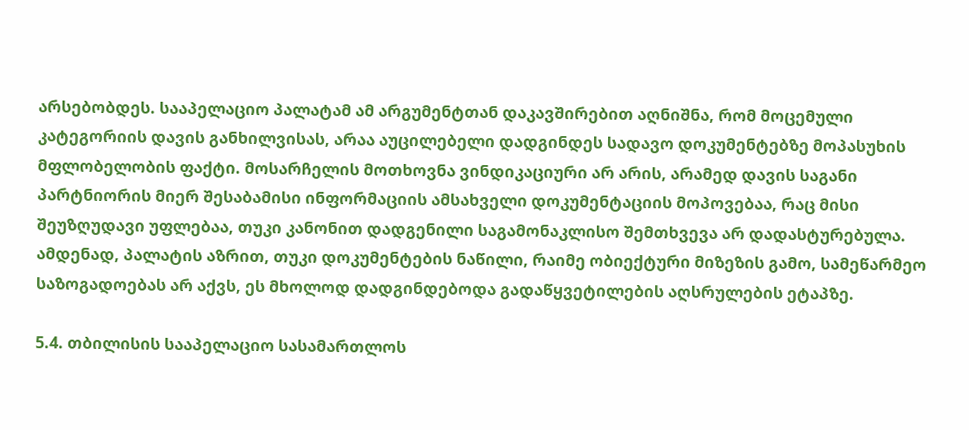არსებობდეს. სააპელაციო პალატამ ამ არგუმენტთან დაკავშირებით აღნიშნა, რომ მოცემული კატეგორიის დავის განხილვისას, არაა აუცილებელი დადგინდეს სადავო დოკუმენტებზე მოპასუხის მფლობელობის ფაქტი. მოსარჩელის მოთხოვნა ვინდიკაციური არ არის, არამედ დავის საგანი პარტნიორის მიერ შესაბამისი ინფორმაციის ამსახველი დოკუმენტაციის მოპოვებაა, რაც მისი შეუზღუდავი უფლებაა, თუკი კანონით დადგენილი საგამონაკლისო შემთხვევა არ დადასტურებულა. ამდენად, პალატის აზრით, თუკი დოკუმენტების ნაწილი, რაიმე ობიექტური მიზეზის გამო, სამეწარმეო საზოგადოებას არ აქვს, ეს მხოლოდ დადგინდებოდა გადაწყვეტილების აღსრულების ეტაპზე.

5.4. თბილისის სააპელაციო სასამართლოს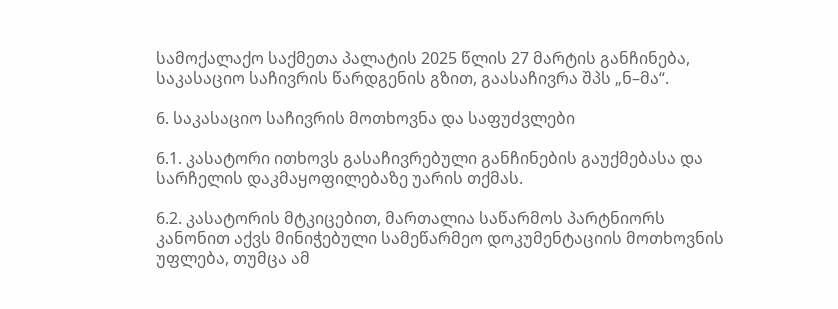სამოქალაქო საქმეთა პალატის 2025 წლის 27 მარტის განჩინება, საკასაციო საჩივრის წარდგენის გზით, გაასაჩივრა შპს „ნ–მა“.

6. საკასაციო საჩივრის მოთხოვნა და საფუძვლები

6.1. კასატორი ითხოვს გასაჩივრებული განჩინების გაუქმებასა და სარჩელის დაკმაყოფილებაზე უარის თქმას.

6.2. კასატორის მტკიცებით, მართალია საწარმოს პარტნიორს კანონით აქვს მინიჭებული სამეწარმეო დოკუმენტაციის მოთხოვნის უფლება, თუმცა ამ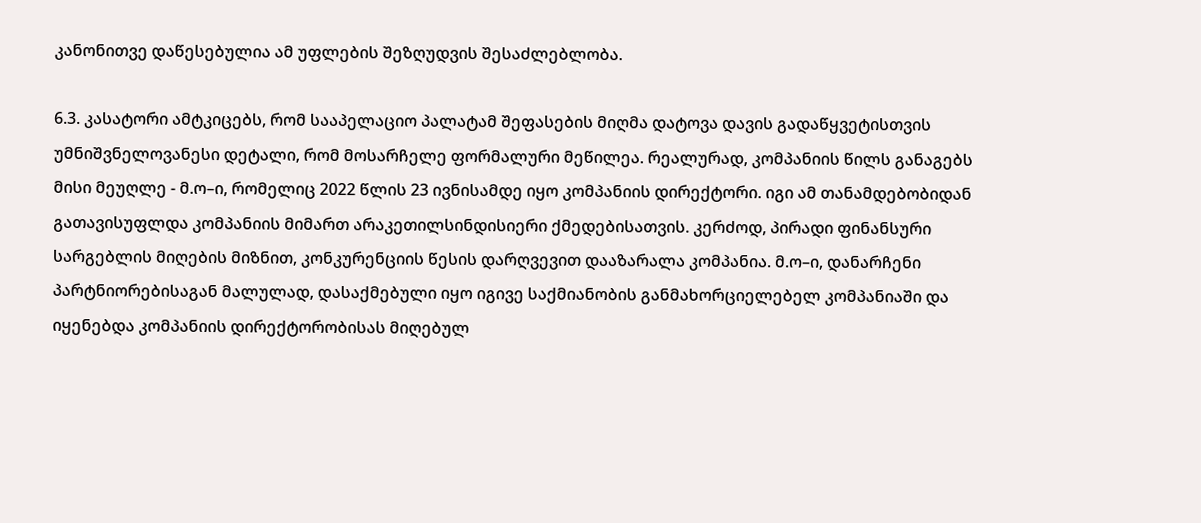კანონითვე დაწესებულია ამ უფლების შეზღუდვის შესაძლებლობა.

6.3. კასატორი ამტკიცებს, რომ სააპელაციო პალატამ შეფასების მიღმა დატოვა დავის გადაწყვეტისთვის უმნიშვნელოვანესი დეტალი, რომ მოსარჩელე ფორმალური მეწილეა. რეალურად, კომპანიის წილს განაგებს მისი მეუღლე - მ.ო–ი, რომელიც 2022 წლის 23 ივნისამდე იყო კომპანიის დირექტორი. იგი ამ თანამდებობიდან გათავისუფლდა კომპანიის მიმართ არაკეთილსინდისიერი ქმედებისათვის. კერძოდ, პირადი ფინანსური სარგებლის მიღების მიზნით, კონკურენციის წესის დარღვევით დააზარალა კომპანია. მ.ო–ი, დანარჩენი პარტნიორებისაგან მალულად, დასაქმებული იყო იგივე საქმიანობის განმახორციელებელ კომპანიაში და იყენებდა კომპანიის დირექტორობისას მიღებულ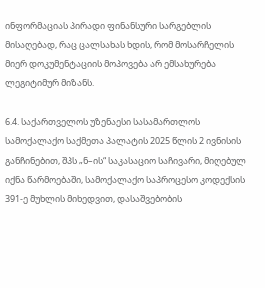ინფორმაციას პირადი ფინანსური სარგებლის მისაღებად, რაც ცალსახას ხდის, რომ მოსარჩელის მიერ დოკუმენტაციის მოპოვება არ ემსახურება ლეგიტიმურ მიზანს.

6.4. საქართველოს უზენაესი სასამართლოს სამოქალაქო საქმეთა პალატის 2025 წლის 2 ივნისის განჩინებით, შპს „ნ–ის“ საკასაციო საჩივარი, მიღებულ იქნა წარმოებაში, სამოქალაქო საპროცესო კოდექსის 391-ე მუხლის მიხედვით, დასაშვებობის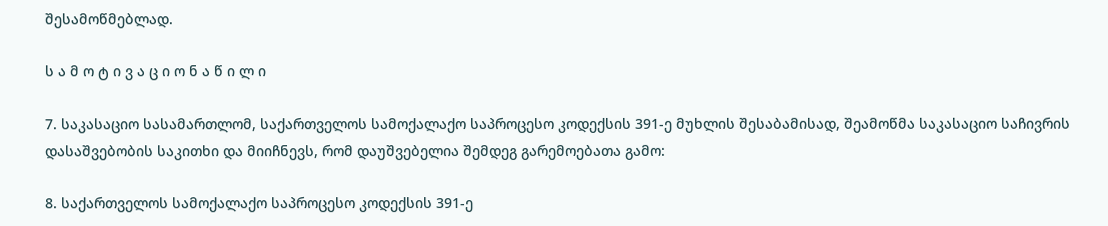შესამოწმებლად.

ს ა მ ო ტ ი ვ ა ც ი ო ნ ა წ ი ლ ი

7. საკასაციო სასამართლომ, საქართველოს სამოქალაქო საპროცესო კოდექსის 391-ე მუხლის შესაბამისად, შეამოწმა საკასაციო საჩივრის დასაშვებობის საკითხი და მიიჩნევს, რომ დაუშვებელია შემდეგ გარემოებათა გამო:

8. საქართველოს სამოქალაქო საპროცესო კოდექსის 391-ე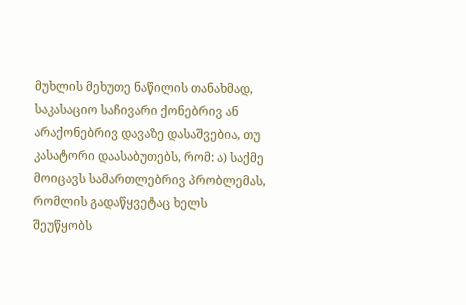მუხლის მეხუთე ნაწილის თანახმად, საკასაციო საჩივარი ქონებრივ ან არაქონებრივ დავაზე დასაშვებია, თუ კასატორი დაასაბუთებს, რომ: ა) საქმე მოიცავს სამართლებრივ პრობლემას, რომლის გადაწყვეტაც ხელს შეუწყობს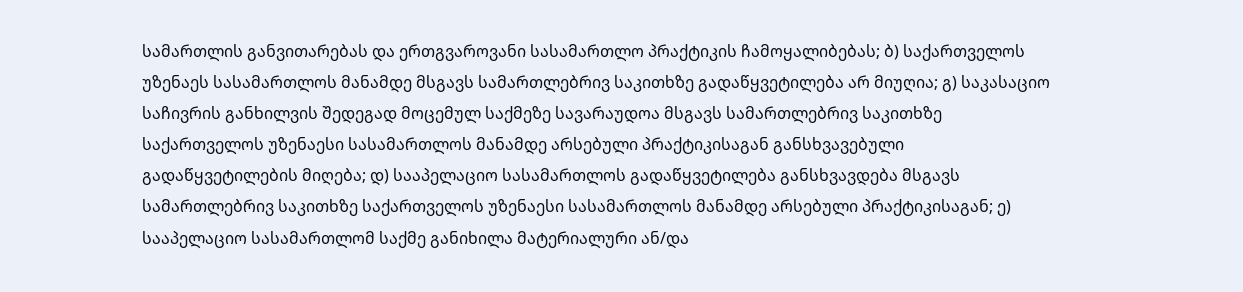სამართლის განვითარებას და ერთგვაროვანი სასამართლო პრაქტიკის ჩამოყალიბებას; ბ) საქართველოს უზენაეს სასამართლოს მანამდე მსგავს სამართლებრივ საკითხზე გადაწყვეტილება არ მიუღია; გ) საკასაციო საჩივრის განხილვის შედეგად მოცემულ საქმეზე სავარაუდოა მსგავს სამართლებრივ საკითხზე საქართველოს უზენაესი სასამართლოს მანამდე არსებული პრაქტიკისაგან განსხვავებული გადაწყვეტილების მიღება; დ) სააპელაციო სასამართლოს გადაწყვეტილება განსხვავდება მსგავს სამართლებრივ საკითხზე საქართველოს უზენაესი სასამართლოს მანამდე არსებული პრაქტიკისაგან; ე) სააპელაციო სასამართლომ საქმე განიხილა მატერიალური ან/და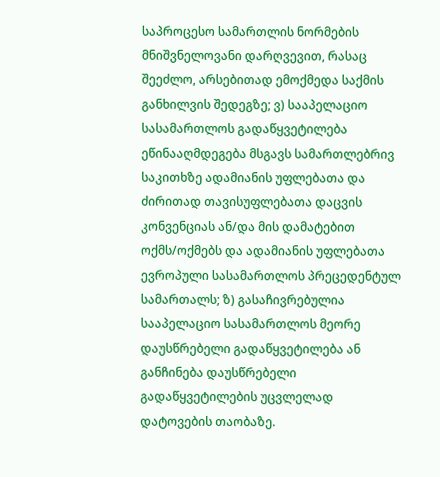საპროცესო სამართლის ნორმების მნიშვნელოვანი დარღვევით, რასაც შეეძლო, არსებითად ემოქმედა საქმის განხილვის შედეგზე; ვ) სააპელაციო სასამართლოს გადაწყვეტილება ეწინააღმდეგება მსგავს სამართლებრივ საკითხზე ადამიანის უფლებათა და ძირითად თავისუფლებათა დაცვის კონვენციას ან/და მის დამატებით ოქმს/ოქმებს და ადამიანის უფლებათა ევროპული სასამართლოს პრეცედენტულ სამართალს; ზ) გასაჩივრებულია სააპელაციო სასამართლოს მეორე დაუსწრებელი გადაწყვეტილება ან განჩინება დაუსწრებელი გადაწყვეტილების უცვლელად დატოვების თაობაზე.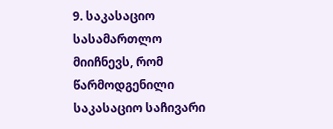9. საკასაციო სასამართლო მიიჩნევს, რომ წარმოდგენილი საკასაციო საჩივარი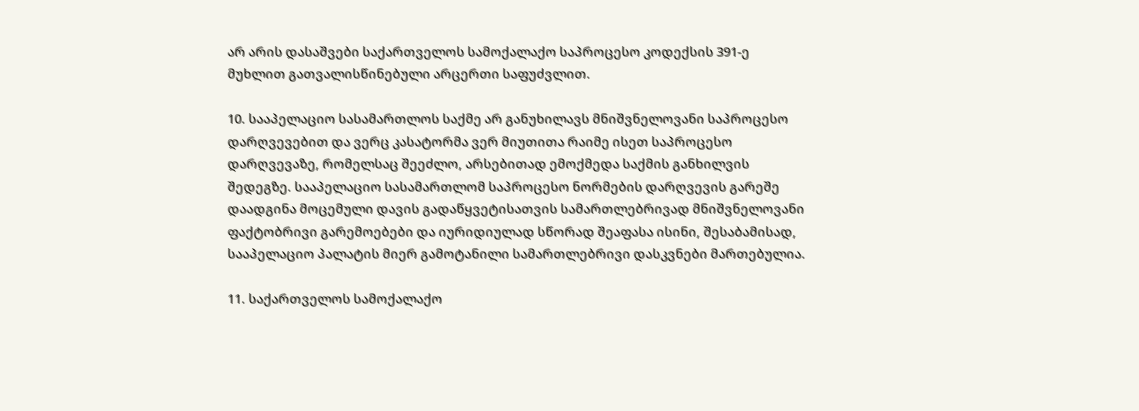არ არის დასაშვები საქართველოს სამოქალაქო საპროცესო კოდექსის 391-ე მუხლით გათვალისწინებული არცერთი საფუძვლით.

10. სააპელაციო სასამართლოს საქმე არ განუხილავს მნიშვნელოვანი საპროცესო დარღვევებით და ვერც კასატორმა ვერ მიუთითა რაიმე ისეთ საპროცესო დარღვევაზე, რომელსაც შეეძლო, არსებითად ემოქმედა საქმის განხილვის შედეგზე. სააპელაციო სასამართლომ საპროცესო ნორმების დარღვევის გარეშე დაადგინა მოცემული დავის გადაწყვეტისათვის სამართლებრივად მნიშვნელოვანი ფაქტობრივი გარემოებები და იურიდიულად სწორად შეაფასა ისინი, შესაბამისად, სააპელაციო პალატის მიერ გამოტანილი სამართლებრივი დასკვნები მართებულია.

11. საქართველოს სამოქალაქო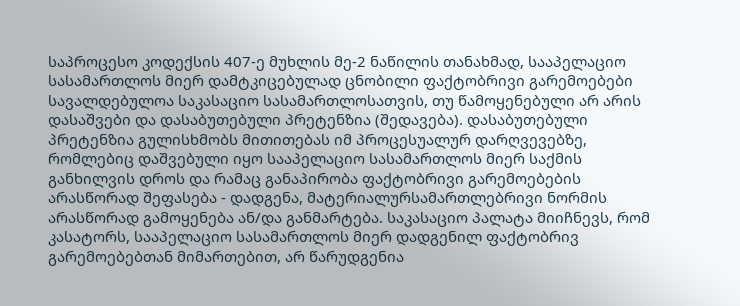საპროცესო კოდექსის 407-ე მუხლის მე-2 ნაწილის თანახმად, სააპელაციო სასამართლოს მიერ დამტკიცებულად ცნობილი ფაქტობრივი გარემოებები სავალდებულოა საკასაციო სასამართლოსათვის, თუ წამოყენებული არ არის დასაშვები და დასაბუთებული პრეტენზია (შედავება). დასაბუთებული პრეტენზია გულისხმობს მითითებას იმ პროცესუალურ დარღვევებზე, რომლებიც დაშვებული იყო სააპელაციო სასამართლოს მიერ საქმის განხილვის დროს და რამაც განაპირობა ფაქტობრივი გარემოებების არასწორად შეფასება - დადგენა, მატერიალურსამართლებრივი ნორმის არასწორად გამოყენება ან/და განმარტება. საკასაციო პალატა მიიჩნევს, რომ კასატორს, სააპელაციო სასამართლოს მიერ დადგენილ ფაქტობრივ გარემოებებთან მიმართებით, არ წარუდგენია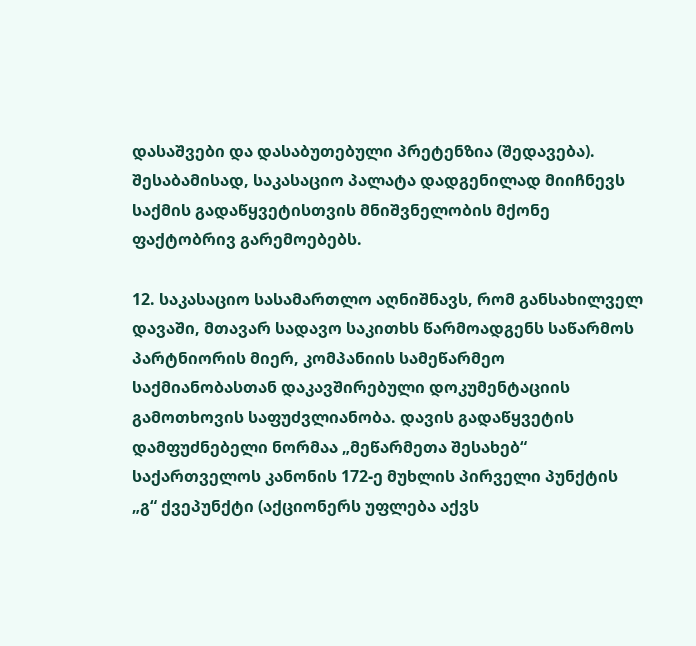დასაშვები და დასაბუთებული პრეტენზია (შედავება). შესაბამისად, საკასაციო პალატა დადგენილად მიიჩნევს საქმის გადაწყვეტისთვის მნიშვნელობის მქონე ფაქტობრივ გარემოებებს.

12. საკასაციო სასამართლო აღნიშნავს, რომ განსახილველ დავაში, მთავარ სადავო საკითხს წარმოადგენს საწარმოს პარტნიორის მიერ, კომპანიის სამეწარმეო საქმიანობასთან დაკავშირებული დოკუმენტაციის გამოთხოვის საფუძვლიანობა. დავის გადაწყვეტის დამფუძნებელი ნორმაა „მეწარმეთა შესახებ“ საქართველოს კანონის 172-ე მუხლის პირველი პუნქტის „გ“ ქვეპუნქტი (აქციონერს უფლება აქვს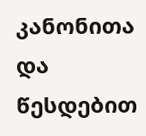კანონითა და წესდებით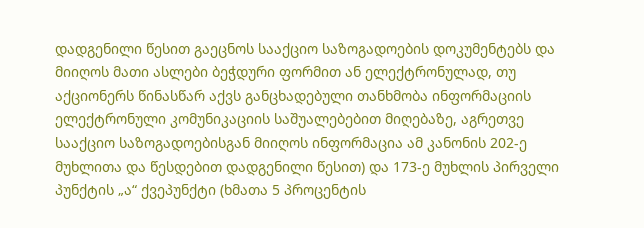დადგენილი წესით გაეცნოს სააქციო საზოგადოების დოკუმენტებს და მიიღოს მათი ასლები ბეჭდური ფორმით ან ელექტრონულად, თუ აქციონერს წინასწარ აქვს განცხადებული თანხმობა ინფორმაციის ელექტრონული კომუნიკაციის საშუალებებით მიღებაზე, აგრეთვე სააქციო საზოგადოებისგან მიიღოს ინფორმაცია ამ კანონის 202-ე მუხლითა და წესდებით დადგენილი წესით) და 173-ე მუხლის პირველი პუნქტის „ა“ ქვეპუნქტი (ხმათა 5 პროცენტის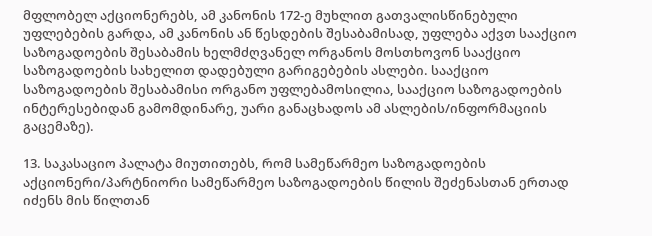მფლობელ აქციონერებს, ამ კანონის 172-ე მუხლით გათვალისწინებული უფლებების გარდა, ამ კანონის ან წესდების შესაბამისად, უფლება აქვთ სააქციო საზოგადოების შესაბამის ხელმძღვანელ ორგანოს მოსთხოვონ სააქციო საზოგადოების სახელით დადებული გარიგებების ასლები. სააქციო საზოგადოების შესაბამისი ორგანო უფლებამოსილია, სააქციო საზოგადოების ინტერესებიდან გამომდინარე, უარი განაცხადოს ამ ასლების/ინფორმაციის გაცემაზე).

13. საკასაციო პალატა მიუთითებს, რომ სამეწარმეო საზოგადოების აქციონერი/პარტნიორი სამეწარმეო საზოგადოების წილის შეძენასთან ერთად იძენს მის წილთან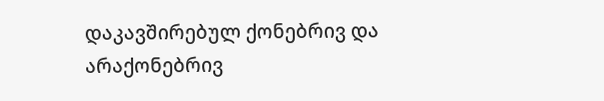დაკავშირებულ ქონებრივ და არაქონებრივ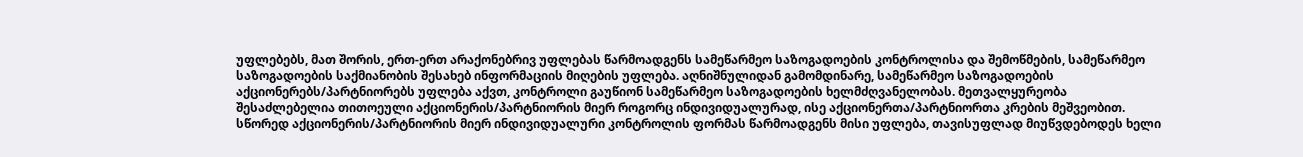უფლებებს, მათ შორის, ერთ-ერთ არაქონებრივ უფლებას წარმოადგენს სამეწარმეო საზოგადოების კონტროლისა და შემოწმების, სამეწარმეო საზოგადოების საქმიანობის შესახებ ინფორმაციის მიღების უფლება. აღნიშნულიდან გამომდინარე, სამეწარმეო საზოგადოების აქციონერებს/პარტნიორებს უფლება აქვთ, კონტროლი გაუწიონ სამეწარმეო საზოგადოების ხელმძღვანელობას. მეთვალყურეობა შესაძლებელია თითოეული აქციონერის/პარტნიორის მიერ როგორც ინდივიდუალურად, ისე აქციონერთა/პარტნიორთა კრების მეშვეობით. სწორედ აქციონერის/პარტნიორის მიერ ინდივიდუალური კონტროლის ფორმას წარმოადგენს მისი უფლება, თავისუფლად მიუწვდებოდეს ხელი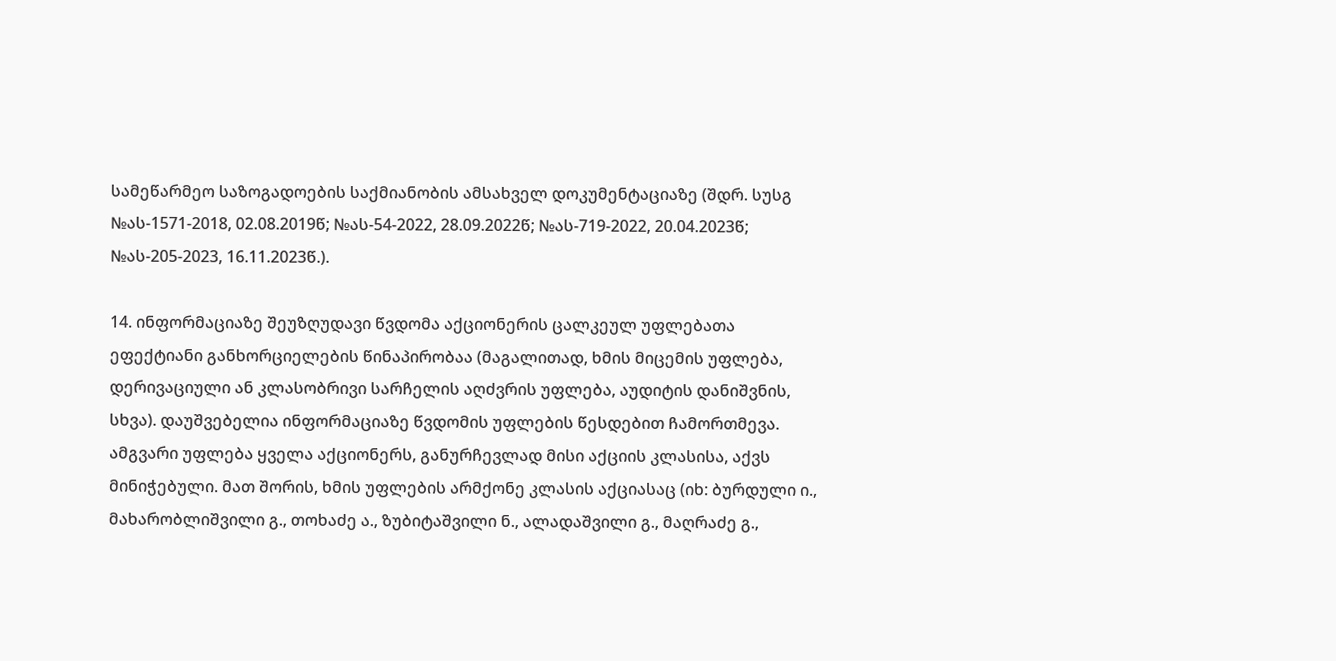სამეწარმეო საზოგადოების საქმიანობის ამსახველ დოკუმენტაციაზე (შდრ. სუსგ №ას-1571-2018, 02.08.2019წ; №ას-54-2022, 28.09.2022წ; №ას-719-2022, 20.04.2023წ; №ას-205-2023, 16.11.2023წ.).

14. ინფორმაციაზე შეუზღუდავი წვდომა აქციონერის ცალკეულ უფლებათა ეფექტიანი განხორციელების წინაპირობაა (მაგალითად, ხმის მიცემის უფლება, დერივაციული ან კლასობრივი სარჩელის აღძვრის უფლება, აუდიტის დანიშვნის, სხვა). დაუშვებელია ინფორმაციაზე წვდომის უფლების წესდებით ჩამორთმევა. ამგვარი უფლება ყველა აქციონერს, განურჩევლად მისი აქციის კლასისა, აქვს მინიჭებული. მათ შორის, ხმის უფლების არმქონე კლასის აქციასაც (იხ: ბურდული ი., მახარობლიშვილი გ., თოხაძე ა., ზუბიტაშვილი ნ., ალადაშვილი გ., მაღრაძე გ.,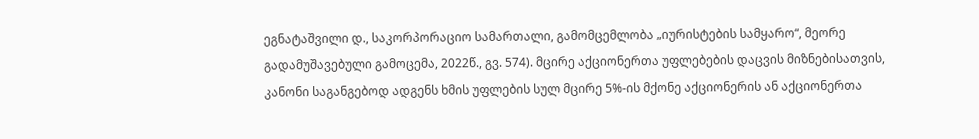ეგნატაშვილი დ., საკორპორაციო სამართალი, გამომცემლობა „იურისტების სამყარო“, მეორე გადამუშავებული გამოცემა, 2022წ., გვ. 574). მცირე აქციონერთა უფლებების დაცვის მიზნებისათვის, კანონი საგანგებოდ ადგენს ხმის უფლების სულ მცირე 5%-ის მქონე აქციონერის ან აქციონერთა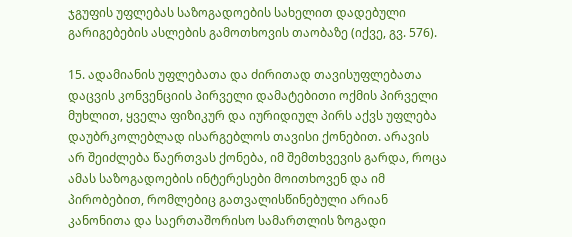ჯგუფის უფლებას საზოგადოების სახელით დადებული გარიგებების ასლების გამოთხოვის თაობაზე (იქვე, გვ. 576).

15. ადამიანის უფლებათა და ძირითად თავისუფლებათა დაცვის კონვენციის პირველი დამატებითი ოქმის პირველი მუხლით, ყველა ფიზიკურ და იურიდიულ პირს აქვს უფლება დაუბრკოლებლად ისარგებლოს თავისი ქონებით. არავის არ შეიძლება წაერთვას ქონება, იმ შემთხვევის გარდა, როცა ამას საზოგადოების ინტერესები მოითხოვენ და იმ პირობებით, რომლებიც გათვალისწინებული არიან კანონითა და საერთაშორისო სამართლის ზოგადი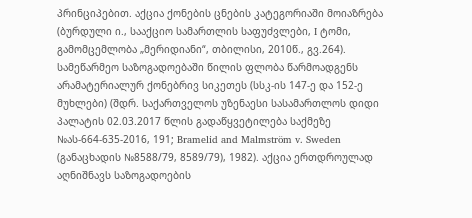პრინციპებით. აქცია ქონების ცნების კატეგორიაში მოიაზრება (ბურდული ი., სააქციო სამართლის საფუძვლები, I ტომი, გამომცემლობა „მერიდიანი“, თბილისი, 2010წ., გვ.264). სამეწარმეო საზოგადოებაში წილის ფლობა წარმოადგენს არამატერიალურ ქონებრივ სიკეთეს (სსკ-ის 147-ე და 152-ე მუხლები) (შდრ. საქართველოს უზენაესი სასამართლოს დიდი პალატის 02.03.2017 წლის გადაწყვეტილება საქმეზე №ას-664-635-2016, 191; Bramelid and Malmström v. Sweden (განაცხადის №8588/79, 8589/79), 1982). აქცია ერთდროულად აღნიშნავს საზოგადოების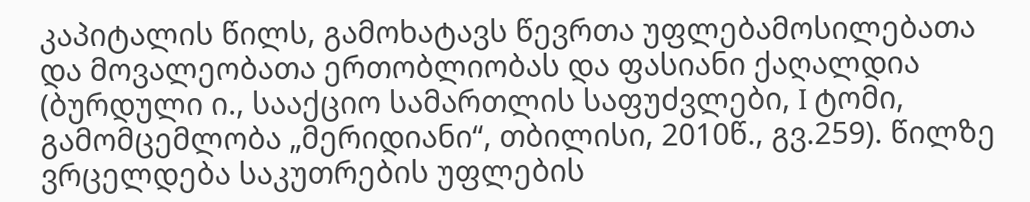კაპიტალის წილს, გამოხატავს წევრთა უფლებამოსილებათა და მოვალეობათა ერთობლიობას და ფასიანი ქაღალდია (ბურდული ი., სააქციო სამართლის საფუძვლები, I ტომი, გამომცემლობა „მერიდიანი“, თბილისი, 2010წ., გვ.259). წილზე ვრცელდება საკუთრების უფლების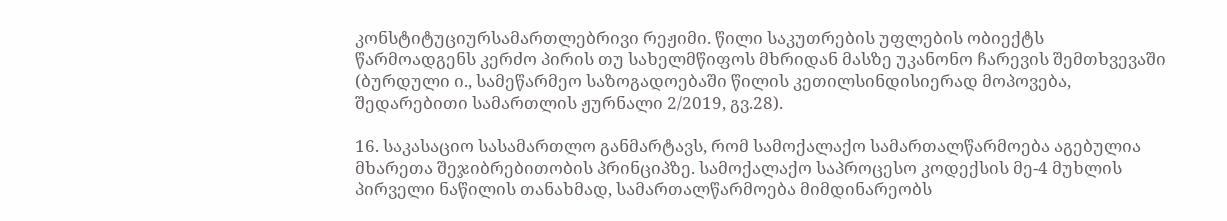კონსტიტუციურსამართლებრივი რეჟიმი. წილი საკუთრების უფლების ობიექტს წარმოადგენს კერძო პირის თუ სახელმწიფოს მხრიდან მასზე უკანონო ჩარევის შემთხვევაში (ბურდული ი., სამეწარმეო საზოგადოებაში წილის კეთილსინდისიერად მოპოვება, შედარებითი სამართლის ჟურნალი 2/2019, გვ.28).

16. საკასაციო სასამართლო განმარტავს, რომ სამოქალაქო სამართალწარმოება აგებულია მხარეთა შეჯიბრებითობის პრინციპზე. სამოქალაქო საპროცესო კოდექსის მე-4 მუხლის პირველი ნაწილის თანახმად, სამართალწარმოება მიმდინარეობს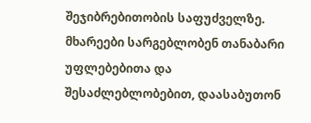შეჯიბრებითობის საფუძველზე. მხარეები სარგებლობენ თანაბარი უფლებებითა და შესაძლებლობებით, დაასაბუთონ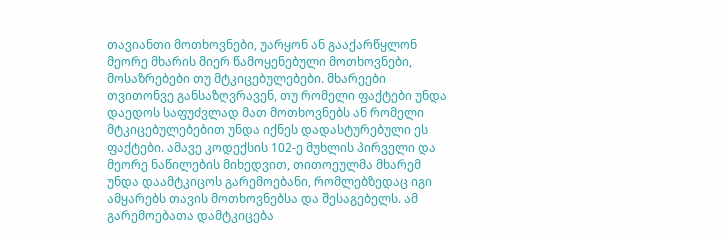თავიანთი მოთხოვნები, უარყონ ან გააქარწყლონ მეორე მხარის მიერ წამოყენებული მოთხოვნები, მოსაზრებები თუ მტკიცებულებები. მხარეები თვითონვე განსაზღვრავენ, თუ რომელი ფაქტები უნდა დაედოს საფუძვლად მათ მოთხოვნებს ან რომელი მტკიცებულებებით უნდა იქნეს დადასტურებული ეს ფაქტები. ამავე კოდექსის 102-ე მუხლის პირველი და მეორე ნაწილების მიხედვით, თითოეულმა მხარემ უნდა დაამტკიცოს გარემოებანი, რომლებზედაც იგი ამყარებს თავის მოთხოვნებსა და შესაგებელს. ამ გარემოებათა დამტკიცება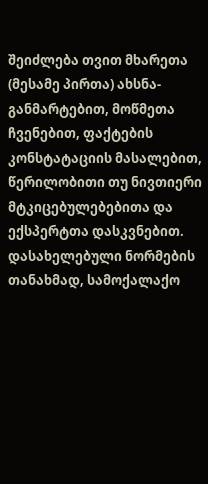შეიძლება თვით მხარეთა (მესამე პირთა) ახსნა-განმარტებით, მოწმეთა ჩვენებით, ფაქტების კონსტატაციის მასალებით, წერილობითი თუ ნივთიერი მტკიცებულებებითა და ექსპერტთა დასკვნებით. დასახელებული ნორმების თანახმად, სამოქალაქო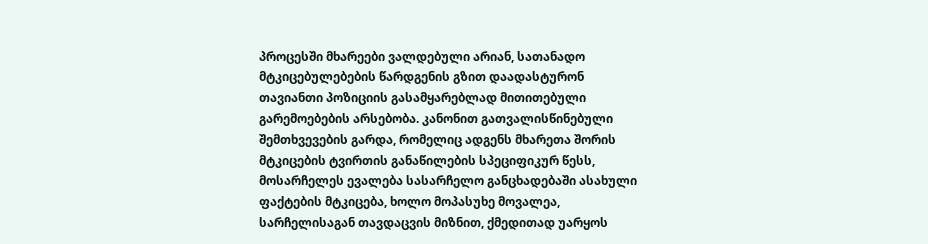პროცესში მხარეები ვალდებული არიან, სათანადო მტკიცებულებების წარდგენის გზით დაადასტურონ თავიანთი პოზიციის გასამყარებლად მითითებული გარემოებების არსებობა. კანონით გათვალისწინებული შემთხვევების გარდა, რომელიც ადგენს მხარეთა შორის მტკიცების ტვირთის განაწილების სპეციფიკურ წესს, მოსარჩელეს ევალება სასარჩელო განცხადებაში ასახული ფაქტების მტკიცება, ხოლო მოპასუხე მოვალეა, სარჩელისაგან თავდაცვის მიზნით, ქმედითად უარყოს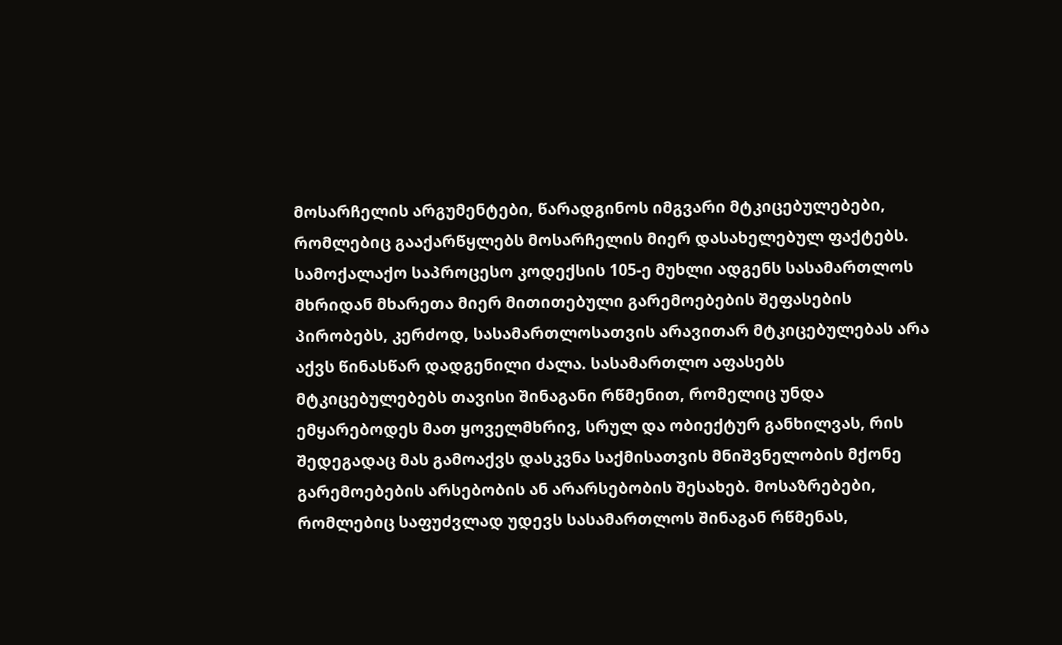მოსარჩელის არგუმენტები, წარადგინოს იმგვარი მტკიცებულებები, რომლებიც გააქარწყლებს მოსარჩელის მიერ დასახელებულ ფაქტებს. სამოქალაქო საპროცესო კოდექსის 105-ე მუხლი ადგენს სასამართლოს მხრიდან მხარეთა მიერ მითითებული გარემოებების შეფასების პირობებს, კერძოდ, სასამართლოსათვის არავითარ მტკიცებულებას არა აქვს წინასწარ დადგენილი ძალა. სასამართლო აფასებს მტკიცებულებებს თავისი შინაგანი რწმენით, რომელიც უნდა ემყარებოდეს მათ ყოველმხრივ, სრულ და ობიექტურ განხილვას, რის შედეგადაც მას გამოაქვს დასკვნა საქმისათვის მნიშვნელობის მქონე გარემოებების არსებობის ან არარსებობის შესახებ. მოსაზრებები, რომლებიც საფუძვლად უდევს სასამართლოს შინაგან რწმენას,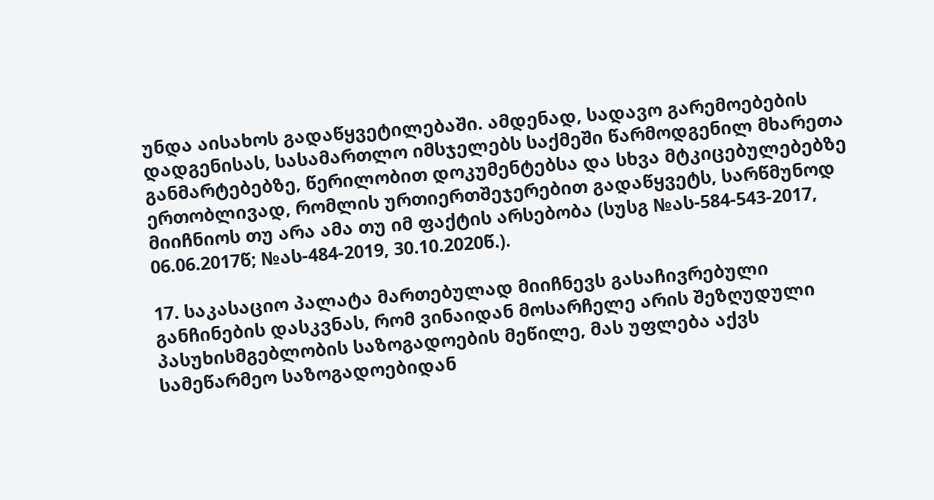უნდა აისახოს გადაწყვეტილებაში. ამდენად, სადავო გარემოებების დადგენისას, სასამართლო იმსჯელებს საქმეში წარმოდგენილ მხარეთა განმარტებებზე, წერილობით დოკუმენტებსა და სხვა მტკიცებულებებზე ერთობლივად, რომლის ურთიერთშეჯერებით გადაწყვეტს, სარწმუნოდ მიიჩნიოს თუ არა ამა თუ იმ ფაქტის არსებობა (სუსგ №ას-584-543-2017, 06.06.2017წ; №ას-484-2019, 30.10.2020წ.).

17. საკასაციო პალატა მართებულად მიიჩნევს გასაჩივრებული განჩინების დასკვნას, რომ ვინაიდან მოსარჩელე არის შეზღუდული პასუხისმგებლობის საზოგადოების მეწილე, მას უფლება აქვს სამეწარმეო საზოგადოებიდან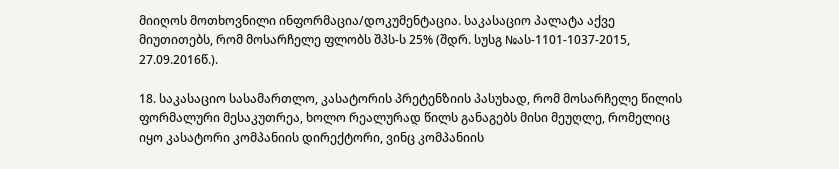მიიღოს მოთხოვნილი ინფორმაცია/დოკუმენტაცია. საკასაციო პალატა აქვე მიუთითებს, რომ მოსარჩელე ფლობს შპს-ს 25% (შდრ. სუსგ №ას-1101-1037-2015, 27.09.2016წ.).

18. საკასაციო სასამართლო, კასატორის პრეტენზიის პასუხად, რომ მოსარჩელე წილის ფორმალური მესაკუთრეა, ხოლო რეალურად წილს განაგებს მისი მეუღლე, რომელიც იყო კასატორი კომპანიის დირექტორი, ვინც კომპანიის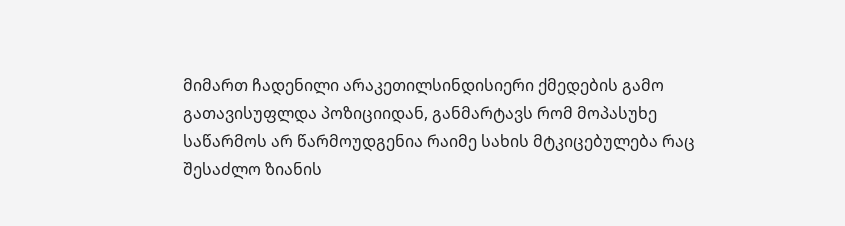მიმართ ჩადენილი არაკეთილსინდისიერი ქმედების გამო გათავისუფლდა პოზიციიდან, განმარტავს რომ მოპასუხე საწარმოს არ წარმოუდგენია რაიმე სახის მტკიცებულება რაც შესაძლო ზიანის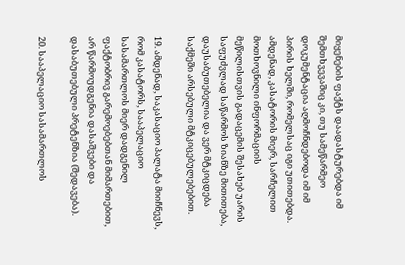მიყენების ფაქტს დაადასტურებდა იმ შემთხვევაშიც კი, თუ სამეწარმეო დოკუმენტაცია აღმოჩნდებოდა იმ იმ პირის ხელში, რომელსაც იგი უთითებდა. ამდენად, კასატორის მიერ, სარჩელით მოთხოვნილი ინფორმაციის მეწილისთვის გადაცემის შესახებ უარის საფუძვლად საწარმოს ზიანზე მითითება, დაუსაბუთებელია და ვერ მტკიცდება საქმეში არსებული მტკიცებულებებით.

19. ამდენად, საკასაციო პალატა მიიჩნევს, რომ კასატორს, სააპელაციო სასამართლოს მიერ დადგენილ ფაქტობრივ გარემოებებთან მიმართებით, არ წარმოუდგენია დასაშვები და დასაბუთებული პრეტენზია (შედავება).

20. სააპელაციო სასამართლოს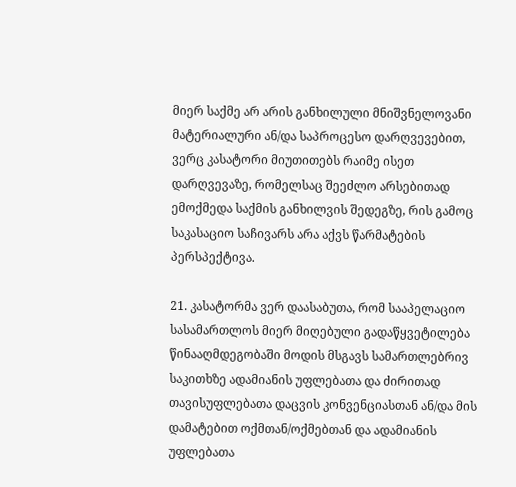მიერ საქმე არ არის განხილული მნიშვნელოვანი მატერიალური ან/და საპროცესო დარღვევებით, ვერც კასატორი მიუთითებს რაიმე ისეთ დარღვევაზე, რომელსაც შეეძლო არსებითად ემოქმედა საქმის განხილვის შედეგზე, რის გამოც საკასაციო საჩივარს არა აქვს წარმატების პერსპექტივა.

21. კასატორმა ვერ დაასაბუთა, რომ სააპელაციო სასამართლოს მიერ მიღებული გადაწყვეტილება წინააღმდეგობაში მოდის მსგავს სამართლებრივ საკითხზე ადამიანის უფლებათა და ძირითად თავისუფლებათა დაცვის კონვენციასთან ან/და მის დამატებით ოქმთან/ოქმებთან და ადამიანის უფლებათა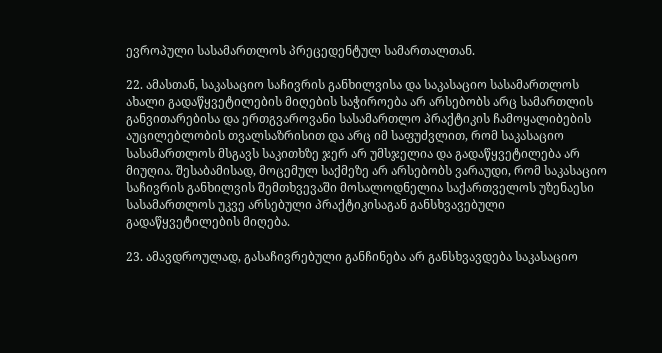ევროპული სასამართლოს პრეცედენტულ სამართალთან.

22. ამასთან, საკასაციო საჩივრის განხილვისა და საკასაციო სასამართლოს ახალი გადაწყვეტილების მიღების საჭიროება არ არსებობს არც სამართლის განვითარებისა და ერთგვაროვანი სასამართლო პრაქტიკის ჩამოყალიბების აუცილებლობის თვალსაზრისით და არც იმ საფუძვლით, რომ საკასაციო სასამართლოს მსგავს საკითხზე ჯერ არ უმსჯელია და გადაწყვეტილება არ მიუღია. შესაბამისად, მოცემულ საქმეზე არ არსებობს ვარაუდი, რომ საკასაციო საჩივრის განხილვის შემთხვევაში მოსალოდნელია საქართველოს უზენაესი სასამართლოს უკვე არსებული პრაქტიკისაგან განსხვავებული გადაწყვეტილების მიღება.

23. ამავდროულად, გასაჩივრებული განჩინება არ განსხვავდება საკასაციო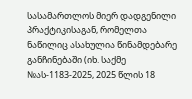სასამართლოს მიერ დადგენილი პრაქტიკისაგან, რომელთა ნაწილიც ასახულია წინამდებარე განჩინებაში (იხ. საქმე №ას-1183-2025, 2025 წლის 18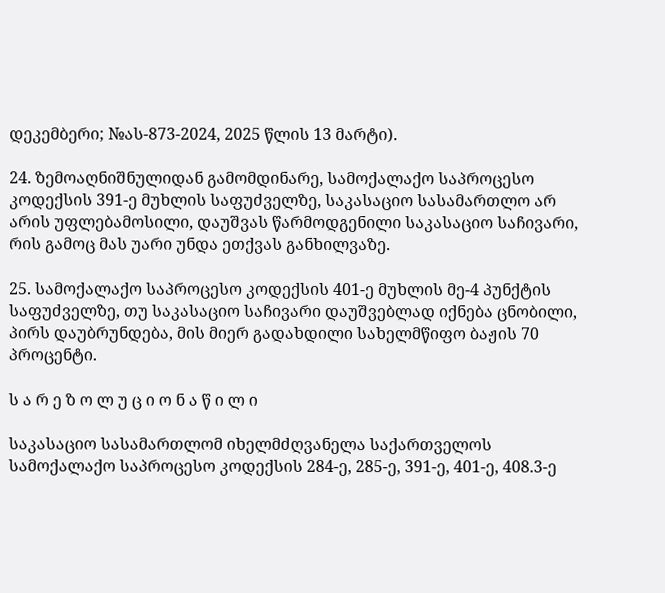დეკემბერი; №ას-873-2024, 2025 წლის 13 მარტი).

24. ზემოაღნიშნულიდან გამომდინარე, სამოქალაქო საპროცესო კოდექსის 391-ე მუხლის საფუძველზე, საკასაციო სასამართლო არ არის უფლებამოსილი, დაუშვას წარმოდგენილი საკასაციო საჩივარი, რის გამოც მას უარი უნდა ეთქვას განხილვაზე.

25. სამოქალაქო საპროცესო კოდექსის 401-ე მუხლის მე-4 პუნქტის საფუძველზე, თუ საკასაციო საჩივარი დაუშვებლად იქნება ცნობილი, პირს დაუბრუნდება, მის მიერ გადახდილი სახელმწიფო ბაჟის 70 პროცენტი.

ს ა რ ე ზ ო ლ უ ც ი ო ნ ა წ ი ლ ი

საკასაციო სასამართლომ იხელმძღვანელა საქართველოს სამოქალაქო საპროცესო კოდექსის 284-ე, 285-ე, 391-ე, 401-ე, 408.3-ე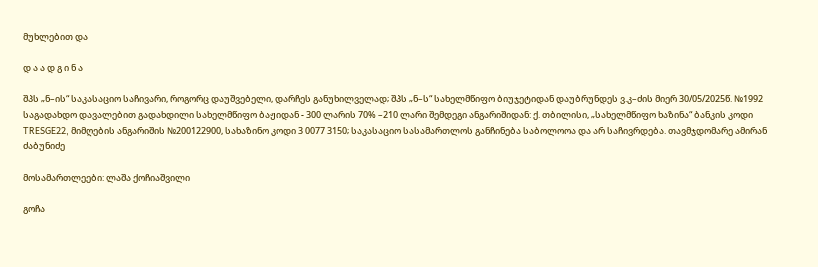მუხლებით და

დ ა ა დ გ ი ნ ა

შპს „ნ–ის“ საკასაციო საჩივარი, როგორც დაუშვებელი, დარჩეს განუხილველად; შპს „ნ–ს“ სახელმწიფო ბიუჯეტიდან დაუბრუნდეს ვ.კ–ძის მიერ 30/05/2025წ. №1992 საგადახდო დავალებით გადახდილი სახელმწიფო ბაჟიდან - 300 ლარის 70% –210 ლარი შემდეგი ანგარიშიდან: ქ. თბილისი, „სახელმწიფო ხაზინა“ ბანკის კოდი TRESGE22, მიმღების ანგარიშის №200122900, სახაზინო კოდი 3 0077 3150; საკასაციო სასამართლოს განჩინება საბოლოოა და არ საჩივრდება. თავმჯდომარე ამირან ძაბუნიძე

მოსამართლეები: ლაშა ქოჩიაშვილი

გოჩა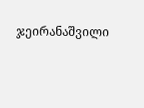ჯეირანაშვილი